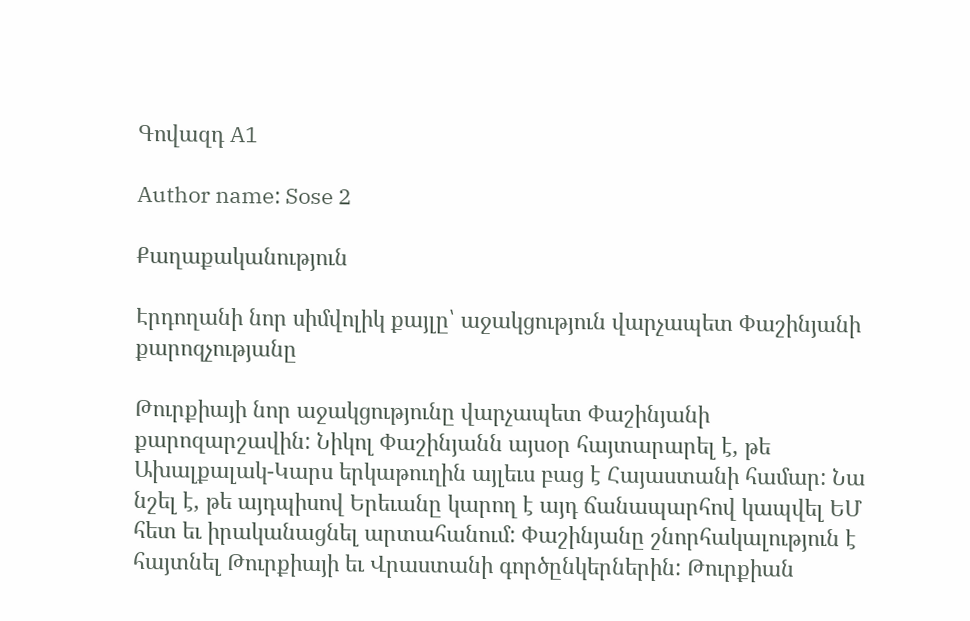Գովազդ A1

Author name: Sose 2

Քաղաքականություն

Էրդողանի նոր սիմվոլիկ քայլը՝ աջակցություն վարչապետ Փաշինյանի քարոզչությանը

Թուրքիայի նոր աջակցությունը վարչապետ Փաշինյանի քարոզարշավին: Նիկոլ Փաշինյանն այսօր հայտարարել է, թե Ախալքալակ-Կարս երկաթուղին այլեւս բաց է Հայաստանի համար: Նա նշել է, թե այդպիսով Երեւանը կարող է այդ ճանապարհով կապվել ԵՄ հետ եւ իրականացնել արտահանում: Փաշինյանը շնորհակալություն է հայտնել Թուրքիայի եւ Վրաստանի գործընկերներին: Թուրքիան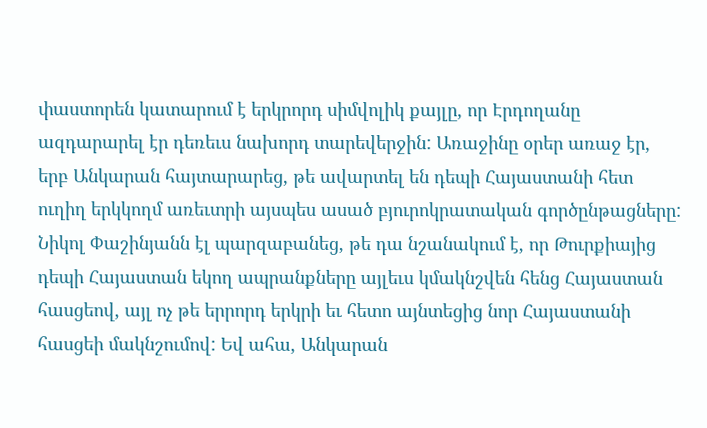փաստորեն կատարում է երկրորդ սիմվոլիկ քայլը, որ Էրդողանը ազդարարել էր դեռեւս նախորդ տարեվերջին: Առաջինը օրեր առաջ էր, երբ Անկարան հայտարարեց, թե ավարտել են դեպի Հայաստանի հետ ուղիղ երկկողմ առեւտրի այսպես ասած բյուրոկրատական գործընթացները: Նիկոլ Փաշինյանն էլ պարզաբանեց, թե դա նշանակում է, որ Թուրքիայից դեպի Հայաստան եկող ապրանքները այլեւս կմակնշվեն հենց Հայաստան հասցեով, այլ ոչ թե երրորդ երկրի եւ հետո այնտեցից նոր Հայաստանի հասցեի մակնշումով: Եվ ահա, Անկարան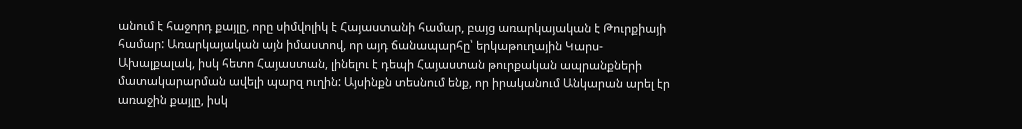անում է հաջորդ քայլը, որը սիմվոլիկ է Հայաստանի համար, բայց առարկայական է Թուրքիայի համար: Առարկայական այն իմաստով, որ այդ ճանապարհը՝ երկաթուղային Կարս-Ախալքալակ, իսկ հետո Հայաստան, լինելու է դեպի Հայաստան թուրքական ապրանքների մատակարարման ավելի պարզ ուղին: Այսինքն տեսնում ենք, որ իրականում Անկարան արել էր առաջին քայլը, իսկ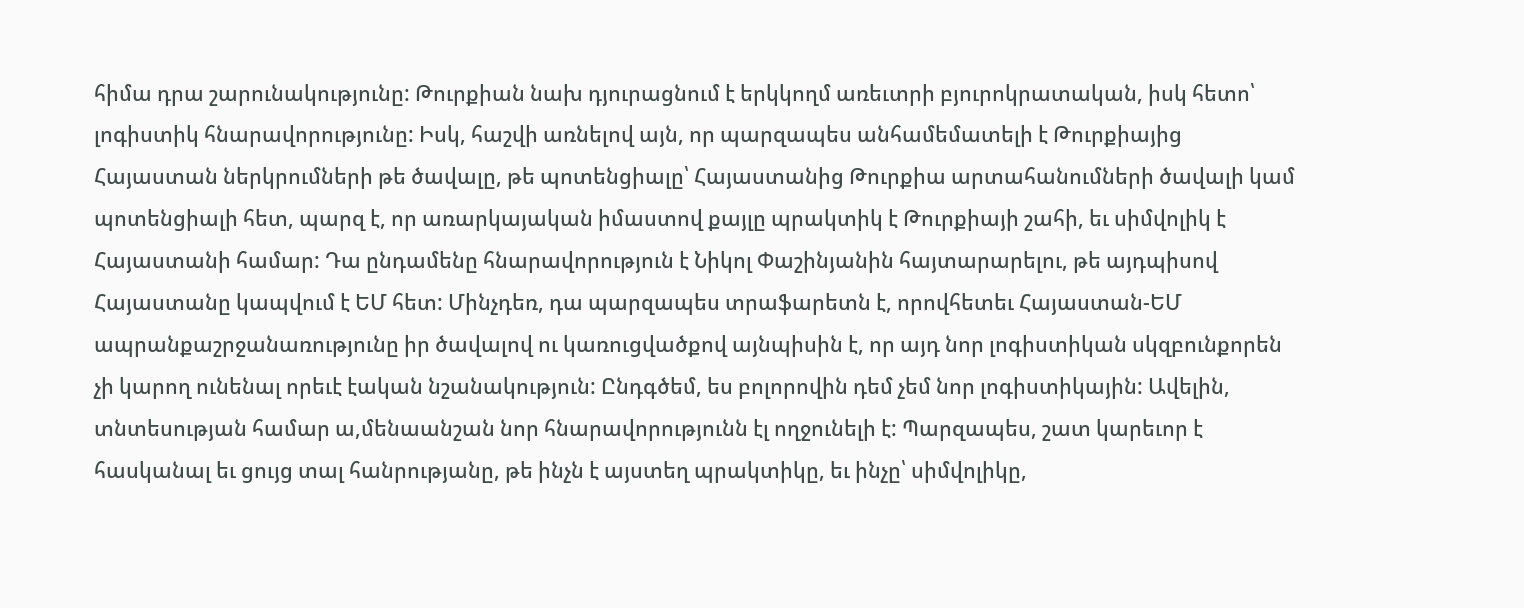հիմա դրա շարունակությունը: Թուրքիան նախ դյուրացնում է երկկողմ առեւտրի բյուրոկրատական, իսկ հետո՝ լոգիստիկ հնարավորությունը: Իսկ, հաշվի առնելով այն, որ պարզապես անհամեմատելի է Թուրքիայից Հայաստան ներկրումների թե ծավալը, թե պոտենցիալը՝ Հայաստանից Թուրքիա արտահանումների ծավալի կամ պոտենցիալի հետ, պարզ է, որ առարկայական իմաստով քայլը պրակտիկ է Թուրքիայի շահի, եւ սիմվոլիկ է Հայաստանի համար: Դա ընդամենը հնարավորություն է Նիկոլ Փաշինյանին հայտարարելու, թե այդպիսով Հայաստանը կապվում է ԵՄ հետ: Մինչդեռ, դա պարզապես տրաֆարետն է, որովհետեւ Հայաստան-ԵՄ ապրանքաշրջանառությունը իր ծավալով ու կառուցվածքով այնպիսին է, որ այդ նոր լոգիստիկան սկզբունքորեն չի կարող ունենալ որեւէ էական նշանակություն: Ընդգծեմ, ես բոլորովին դեմ չեմ նոր լոգիստիկային: Ավելին, տնտեսության համար ա,մենաանշան նոր հնարավորությունն էլ ողջունելի է: Պարզապես, շատ կարեւոր է հասկանալ եւ ցույց տալ հանրությանը, թե ինչն է այստեղ պրակտիկը, եւ ինչը՝ սիմվոլիկը,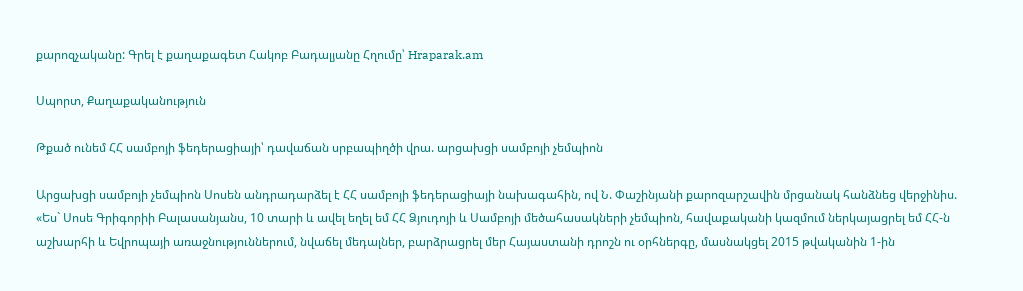քարոզչականը: Գրել է քաղաքագետ Հակոբ Բադալյանը Հղումը՝ Hraparak.am

Սպորտ, Քաղաքականություն

Թքած ունեմ ՀՀ սամբոյի ֆեդերացիայի՝ դավաճան սրբապիղծի վրա. արցախցի սամբոյի չեմպիոն

Արցախցի սամբոյի չեմպիոն Սոսեն անդրադարձել է ՀՀ սամբոյի ֆեդերացիայի նախագահին, ով Ն. Փաշինյանի քարոզարշավին մրցանակ հանձնեց վերջինիս. «Ես` Սոսե Գրիգորիի Բալասանյանս, 10 տարի և ավել եղել եմ ՀՀ Ձյուդոյի և Սամբոյի մեծահասակների չեմպիոն, հավաքականի կազմում ներկայացրել եմ ՀՀ-ն աշխարհի և Եվրոպայի առաջնություններում, նվաճել մեդալներ, բարձրացրել մեր Հայաստանի դրոշն ու օրհներգը, մասնակցել 2015 թվականին 1-ին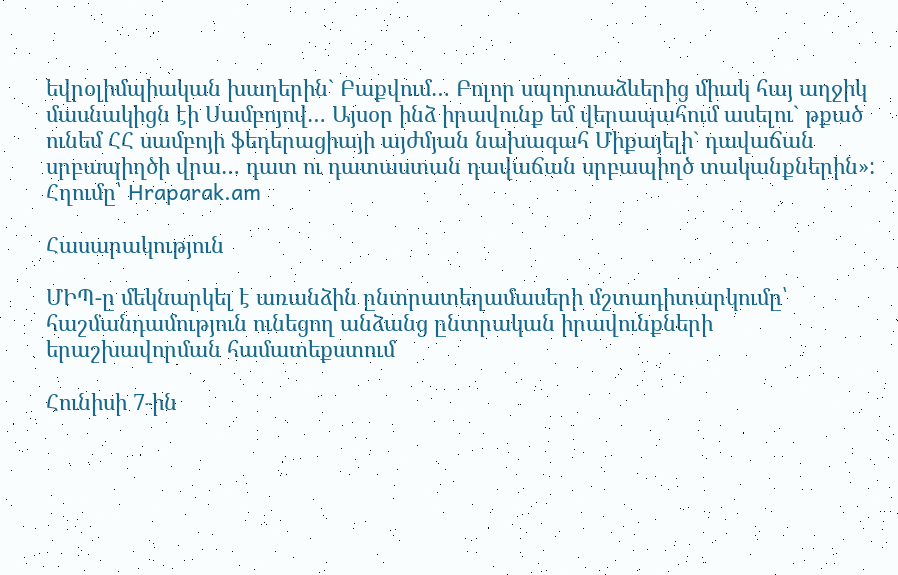եվրօլիմպիական խաղերին` Բաքվում… Բոլոր սպորտաձևերից միակ հայ աղջիկ մասնակիցն էի Սամբոյով… Այսօր ինձ իրավունք եմ վերապահում ասելու` թքած ունեմ ՀՀ սամբոյի ֆեդերացիայի այժմյան նախագահ Միքայելի` դավաճան սրբապիղծի վրա… դատ ու դատաստան դավաճան սրբապիղծ տականքներին»: Հղումը՝ Hraparak.am

Հասարակություն

ՄԻՊ-ը մեկնարկել է առանձին ընտրատեղամասերի մշտադիտարկումը՝ հաշմանդամություն ունեցող անձանց ընտրական իրավունքների երաշխավորման համատեքստում

Հունիսի 7-ին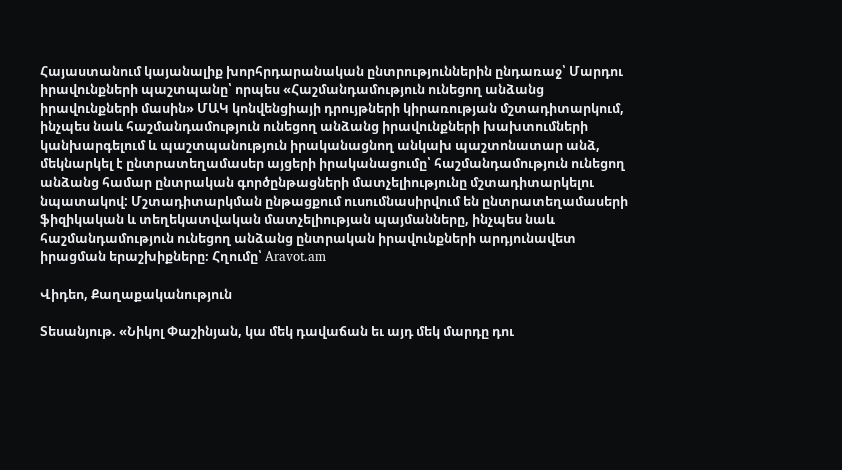Հայաստանում կայանալիք խորհրդարանական ընտրություններին ընդառաջ՝ Մարդու իրավունքների պաշտպանը՝ որպես «Հաշմանդամություն ունեցող անձանց իրավունքների մասին» ՄԱԿ կոնվենցիայի դրույթների կիրառության մշտադիտարկում, ինչպես նաև հաշմանդամություն ունեցող անձանց իրավունքների խախտումների կանխարգելում և պաշտպանություն իրականացնող անկախ պաշտոնատար անձ, մեկնարկել է ընտրատեղամասեր այցերի իրականացումը՝ հաշմանդամություն ունեցող անձանց համար ընտրական գործընթացների մատչելիությունը մշտադիտարկելու նպատակով: Մշտադիտարկման ընթացքում ուսումնասիրվում են ընտրատեղամասերի ֆիզիկական և տեղեկատվական մատչելիության պայմանները, ինչպես նաև հաշմանդամություն ունեցող անձանց ընտրական իրավունքների արդյունավետ իրացման երաշխիքները։ Հղումը՝ Aravot.am

Վիդեո, Քաղաքականություն

Տեսանյութ. «Նիկոլ Փաշինյան, կա մեկ դավաճան եւ այդ մեկ մարդը դու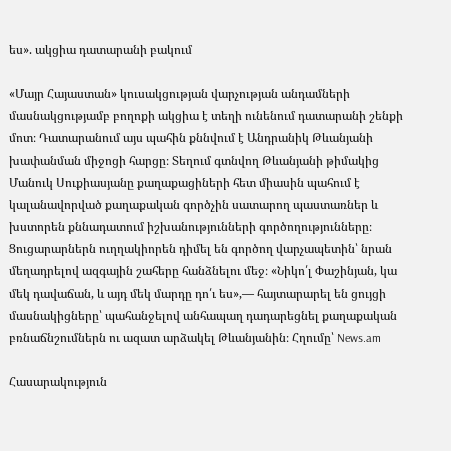ես». ակցիա դատարանի բակում

«Մայր Հայաստան» կուսակցության վարչության անդամների մասնակցությամբ բողոքի ակցիա է տեղի ունենում դատարանի շենքի մոտ։ Դատարանում այս պահին քննվում է Անդրանիկ Թևանյանի խափանման միջոցի հարցը։ Տեղում գտնվող Թևանյանի թիմակից Մանուկ Սուքիասյանը քաղաքացիների հետ միասին պահում է կալանավորված քաղաքական գործչին սատարող պաստառներ և խստորեն քննադատում իշխանությունների գործողությունները։ Ցուցարարներն ուղղակիորեն դիմել են գործող վարչապետին՝ նրան մեղադրելով ազգային շահերը հանձնելու մեջ։ «Նիկո՛լ Փաշինյան, կա մեկ դավաճան, և այդ մեկ մարդը դո՛ւ ես»,— հայտարարել են ցույցի մասնակիցները՝ պահանջելով անհապաղ դադարեցնել քաղաքական բռնաճնշումներն ու ազատ արձակել Թևանյանին։ Հղումը՝ News.am

Հասարակություն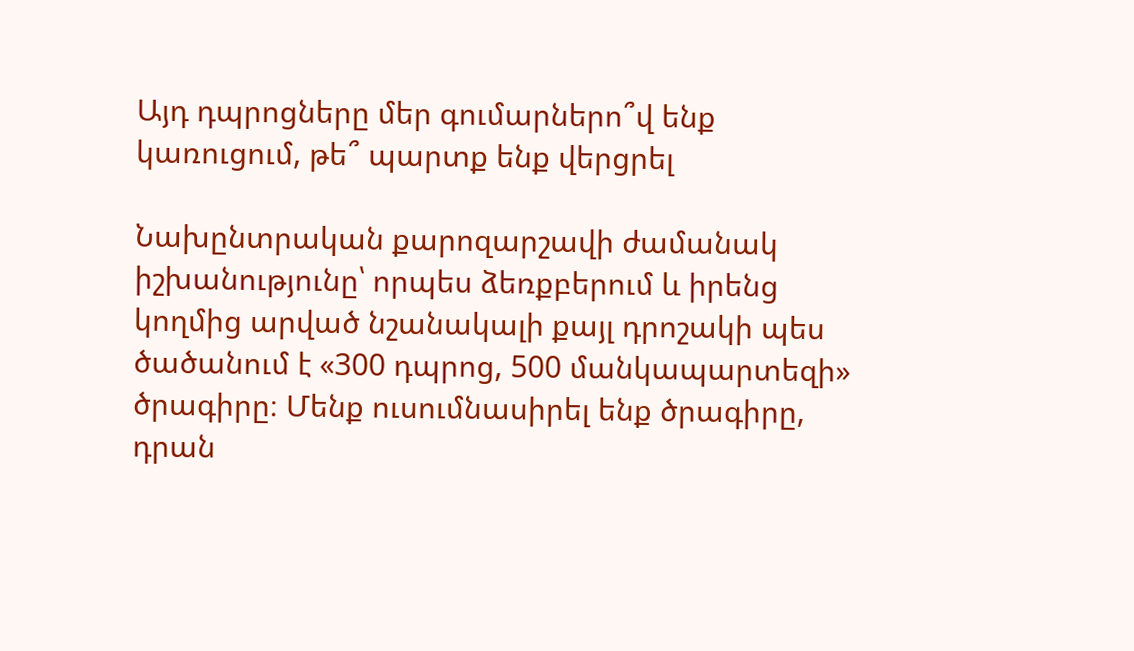Այդ դպրոցները մեր գումարներո՞վ ենք կառուցում, թե՞ պարտք ենք վերցրել

Նախընտրական քարոզարշավի ժամանակ իշխանությունը՝ որպես ձեռքբերում և իրենց կողմից արված նշանակալի քայլ դրոշակի պես ծածանում է «300 դպրոց, 500 մանկապարտեզի» ծրագիրը։ Մենք ուսումնասիրել ենք ծրագիրը, դրան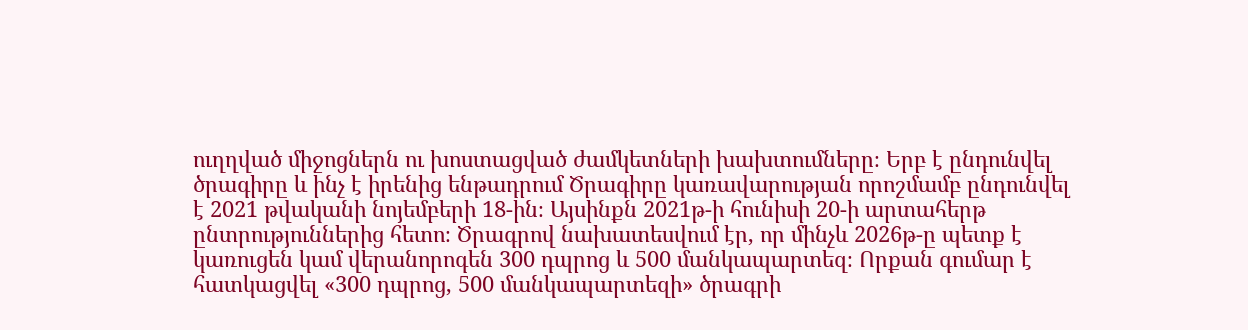ուղղված միջոցներն ու խոստացված ժամկետների խախտումները։ Երբ է ընդունվել ծրագիրը և ինչ է իրենից ենթադրում Ծրագիրը կառավարության որոշմամբ ընդունվել է 2021 թվականի նոյեմբերի 18-ին։ Այսինքն 2021թ-ի հունիսի 20-ի արտահերթ ընտրություններից հետո։ Ծրագրով նախատեսվում էր, որ մինչև 2026թ-ը պետք է կառուցեն կամ վերանորոգեն 300 դպրոց և 500 մանկապարտեզ։ Որքան գումար է հատկացվել «300 դպրոց, 500 մանկապարտեզի» ծրագրի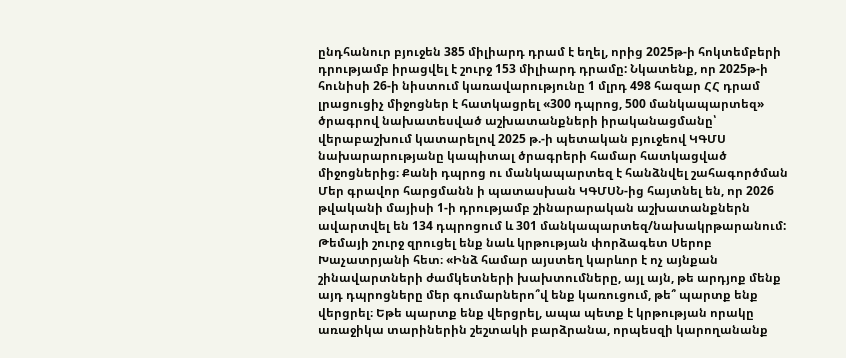ընդհանուր բյուջեն 385 միլիարդ դրամ է եղել, որից 2025թ-ի հոկտեմբերի դրությամբ իրացվել է շուրջ 153 միլիարդ դրամը: Նկատենք, որ 2025թ-ի հունիսի 26-ի նիստում կառավարությունը 1 մլրդ 498 հազար ՀՀ դրամ լրացուցիչ միջոցներ է հատկացրել «300 դպրոց, 500 մանկապարտեզ» ծրագրով նախատեսված աշխատանքների իրականացմանը՝ վերաբաշխում կատարելով 2025 թ.-ի պետական բյուջեով ԿԳՄՍ նախարարությանը կապիտալ ծրագրերի համար հատկացված միջոցներից։ Քանի դպրոց ու մանկապարտեզ է հանձնվել շահագործման Մեր գրավոր հարցմանն ի պատասխան ԿԳՄՍՆ-ից հայտնել են, որ 2026 թվականի մայիսի 1-ի դրությամբ շինարարական աշխատանքներն ավարտվել են 134 դպրոցում և 301 մանկապարտեզ/նախակրթարանում: Թեմայի շուրջ զրուցել ենք նաև կրթության փորձագետ Սերոբ Խաչատրյանի հետ։ «Ինձ համար այստեղ կարևոր է ոչ այնքան շինավարտների ժամկետների խախտումները, այլ այն, թե արդյոք մենք այդ դպրոցները մեր գումարներո՞վ ենք կառուցում, թե՞ պարտք ենք վերցրել։ Եթե պարտք ենք վերցրել, ապա պետք է կրթության որակը առաջիկա տարիներին շեշտակի բարձրանա, որպեսզի կարողանանք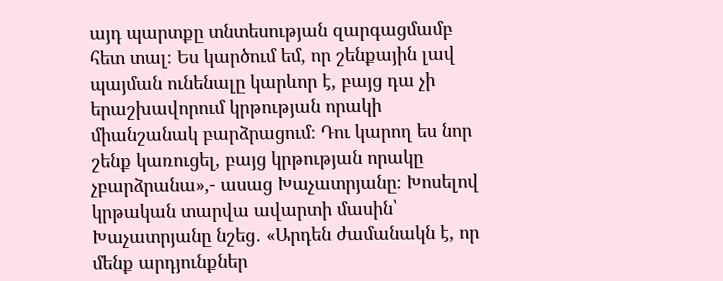այդ պարտքը տնտեսության զարգացմամբ հետ տալ։ Ես կարծում եմ, որ շենքային լավ պայման ունենալը կարևոր է, բայց դա չի երաշխավորում կրթության որակի միանշանակ բարձրացում։ Դու կարող ես նոր շենք կառուցել, բայց կրթության որակը չբարձրանա»,- ասաց Խաչատրյանը։ Խոսելով կրթական տարվա ավարտի մասին՝ Խաչատրյանը նշեց․ «Արդեն ժամանակն է, որ մենք արդյունքներ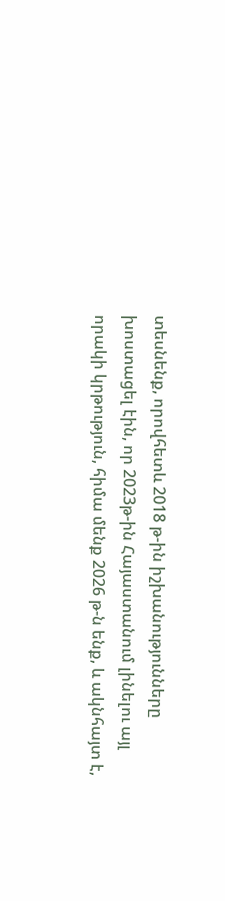տեսնենք, որովհետև 2018 թ-ին իշխանությունները խոստացել էին, որ 2023թ-ին Հայաստանում լինելու այլ որակի կրթություն, հիմա մենք 2026 թ-ն ենք, և ակնհայտ է,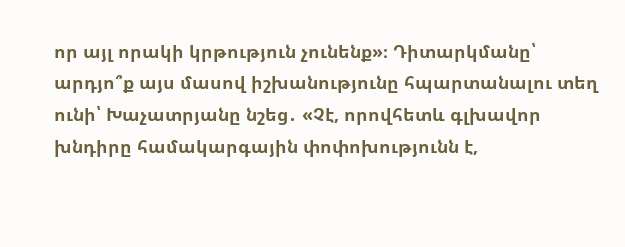որ այլ որակի կրթություն չունենք»։ Դիտարկմանը՝ արդյո՞ք այս մասով իշխանությունը հպարտանալու տեղ ունի՝ Խաչատրյանը նշեց․ «Չէ, որովհետև գլխավոր խնդիրը համակարգային փոփոխությունն է,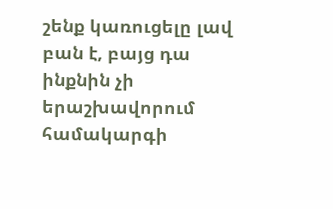շենք կառուցելը լավ բան է, բայց դա ինքնին չի երաշխավորում համակարգի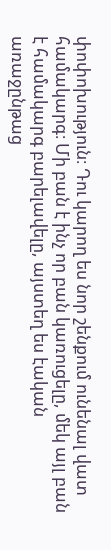փոփոխություն։ Դու կարող ես նոր շենքում ունենալ վատ համակարգ։ Մի բան է ինչ որ բան կառուցելը, մեկ այլ բան է համակարգ բարելավելը, այստեղ ես էական առաջընթաց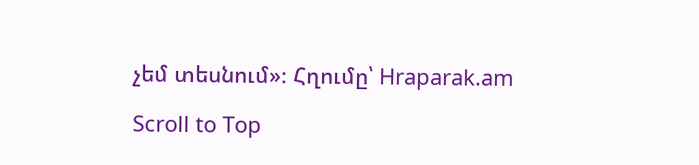չեմ տեսնում»։ Հղումը՝ Hraparak.am

Scroll to Top